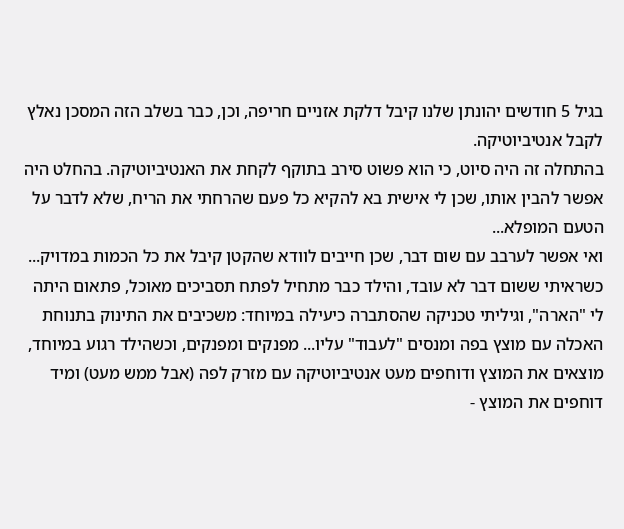בגיל 5 חודשים יהונתן שלנו קיבל דלקת אזניים חריפה, וכן, כבר בשלב הזה המסכן נאלץ לקבל אנטיביוטיקה.
בהתחלה זה היה סיוט, כי הוא פשוט סירב בתוקף לקחת את האנטיביוטיקה. בהחלט היה אפשר להבין אותו, שכן לי אישית בא להקיא כל פעם שהרחתי את הריח, שלא לדבר על הטעם המופלא...
ואי אפשר לערבב עם שום דבר, שכן חייבים לוודא שהקטן קיבל את כל הכמות במדויק...
כשראיתי ששום דבר לא עובד, והילד כבר מתחיל לפתח תסביכים מאוכל, פתאום היתה לי "הארה", וגיליתי טכניקה שהסתברה כיעילה במיוחד: משכיבים את התינוק בתנוחת האכלה עם מוצץ בפה ומנסים "לעבוד" עליו... מפנקים ומפנקים, וכשהילד רגוע במיוחד, מוצאים את המוצץ ודוחפים מעט אנטיביוטיקה עם מזרק לפה (אבל ממש מעט) ומיד דוחפים את המוצץ -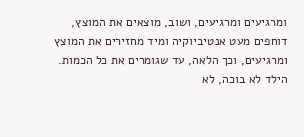ומרגיעים ומרגיעים, ושוב, מוצאים את המוצץ, דוחפים מעט אנטיביוקיה ומיד מחזירים את המוצץ ומרגיעים, וכך הלאה, עד שגומרים את כל הכמות. הילד לא בוכה, לא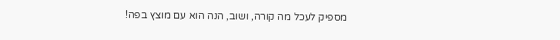מספיק לעכל מה קורה, ושוב, הנה הוא עם מוצץ בפה!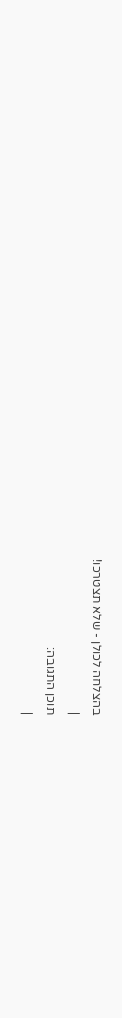בהצלחה לכולן - שלא תצטרכו!
|
תוכן התגובה:
|